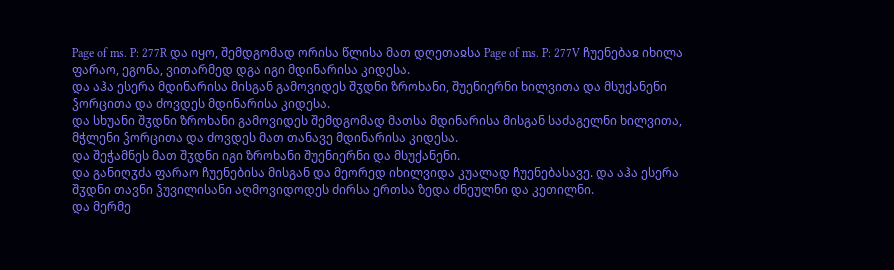Page of ms. P: 277R და იყო, შემდგომად ორისა წლისა მათ დღეთაჲსა Page of ms. P: 277V ჩუენებაჲ იხილა ფარაო, ეგონა, ვითარმედ დგა იგი მდინარისა კიდესა.
და აჰა ესერა მდინარისა მისგან გამოვიდეს შჳდნი ზროხანი, შუენიერნი ხილვითა და მსუქანენი ჴორცითა და ძოვდეს მდინარისა კიდესა.
და სხუანი შჳდნი ზროხანი გამოვიდეს შემდგომად მათსა მდინარისა მისგან საძაგელნი ხილვითა, მჭლენი ჴორცითა და ძოვდეს მათ თანავე მდინარისა კიდესა.
და შეჭამნეს მათ შჳდნი იგი ზროხანი შუენიერნი და მსუქანენი.
და განიღჳძა ფარაო ჩუენებისა მისგან და მეორედ იხილვიდა კუალად ჩუენებასავე. და აჰა ესერა შჳდნი თავნი ჴუვილისანი აღმოვიდოდეს ძირსა ერთსა ზედა ძნეულნი და კეთილნი.
და მერმე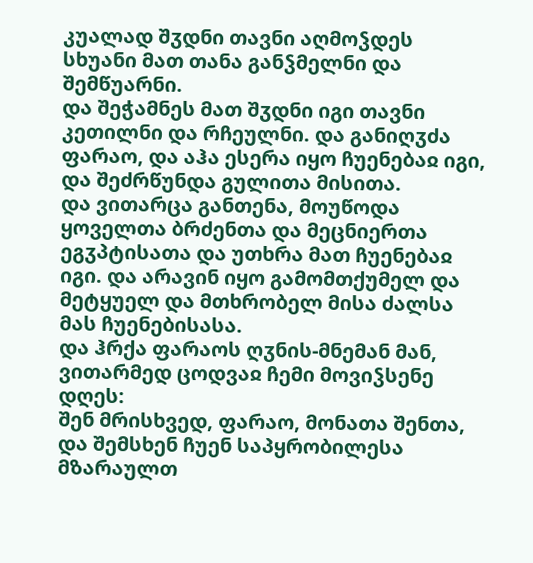კუალად შჳდნი თავნი აღმოჴდეს სხუანი მათ თანა განჴმელნი და შემწუარნი.
და შეჭამნეს მათ შჳდნი იგი თავნი კეთილნი და რჩეულნი. და განიღჳძა ფარაო, და აჰა ესერა იყო ჩუენებაჲ იგი, და შეძრწუნდა გულითა მისითა.
და ვითარცა განთენა, მოუწოდა ყოველთა ბრძენთა და მეცნიერთა ეგჳპტისათა და უთხრა მათ ჩუენებაჲ იგი. და არავინ იყო გამომთქუმელ და მეტყუელ და მთხრობელ მისა ძალსა მას ჩუენებისასა.
და ჰრქა ფარაოს ღჳნის-მნემან მან, ვითარმედ ცოდვაჲ ჩემი მოვიჴსენე დღეს:
შენ მრისხვედ, ფარაო, მონათა შენთა, და შემსხენ ჩუენ საპყრობილესა მზარაულთ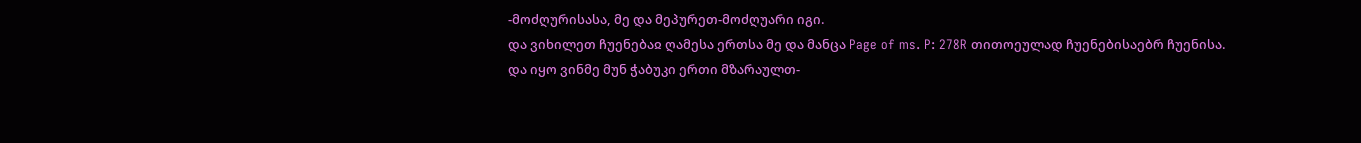-მოძღურისასა, მე და მეპურეთ-მოძღუარი იგი.
და ვიხილეთ ჩუენებაჲ ღამესა ერთსა მე და მანცა Page of ms. P: 278R თითოეულად ჩუენებისაებრ ჩუენისა.
და იყო ვინმე მუნ ჭაბუკი ერთი მზარაულთ-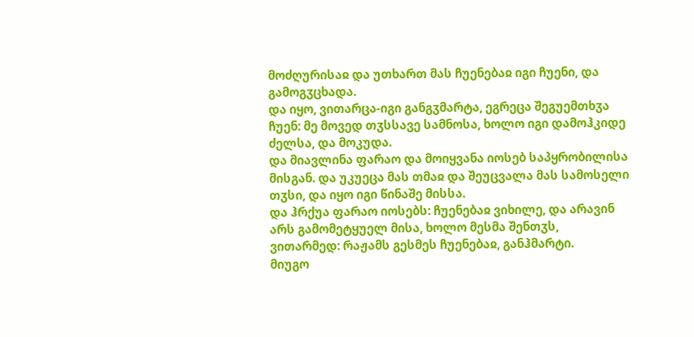მოძღურისაჲ და უთხართ მას ჩუენებაჲ იგი ჩუენი, და გამოგჳცხადა.
და იყო, ვითარცა-იგი განგჳმარტა, ეგრეცა შეგუემთხჳა ჩუენ: მე მოვედ თჳსსავე სამნოსა, ხოლო იგი დამოჰკიდე ძელსა, და მოკუდა.
და მიავლინა ფარაო და მოიყვანა იოსებ საპყრობილისა მისგან. და უკუეცა მას თმაჲ და შეუცვალა მას სამოსელი თჳსი, და იყო იგი წინაშე მისსა.
და ჰრქუა ფარაო იოსებს: ჩუენებაჲ ვიხილე, და არავინ არს გამომეტყუელ მისა, ხოლო მესმა შენთჳს, ვითარმედ: რაჟამს გესმეს ჩუენებაჲ, განჰმარტი.
მიუგო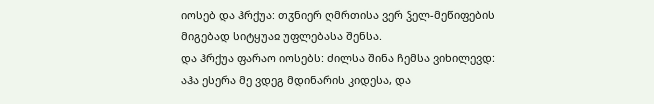იოსებ და ჰრქუა: თჳნიერ ღმრთისა ვერ ჴელ-მეწიფების მიგებად სიტყუაჲ უფლებასა შენსა.
და ჰრქუა ფარაო იოსებს: ძილსა შინა ჩემსა ვიხილევდ:
აჰა ესერა მე ვდეგ მდინარის კიდესა, და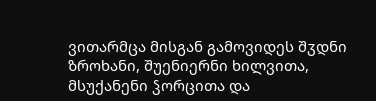ვითარმცა მისგან გამოვიდეს შჳდნი ზროხანი, შუენიერნი ხილვითა, მსუქანენი ჴორცითა და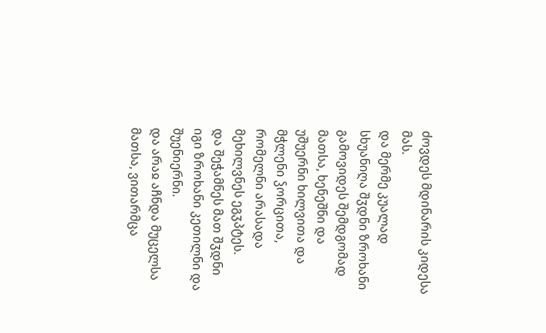ძოვდეს მდინარის კიდესა მას.
და მერმე კუალად სხუანიღა შჳდნი ზროხანი გამოვიდეს შემდგომად მათსა, ხენეშნი და უშუერნი ხილვითა და მჭლენი ჴორცითა, რომელნი არასადა მეხილვნეს ეგჳპტეს.
და შეჭამნეს მათ შჳდნი იგი ზროხანი კეთილნი და შუენიერნი.
და არაჲ აჩნდა მუცელსა მათსა, ვითარმცა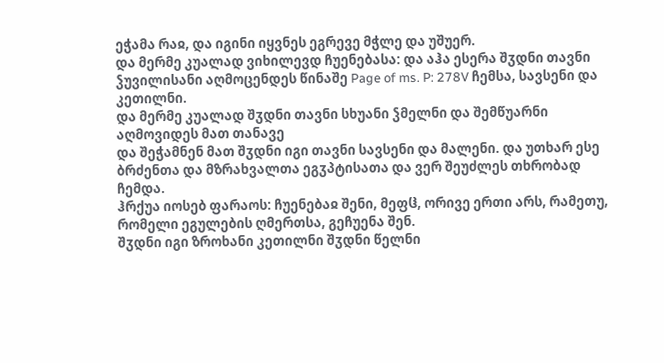ეჭამა რაჲ, და იგინი იყვნეს ეგრევე მჭლე და უშუერ.
და მერმე კუალად ვიხილევდ ჩუენებასა: და აჰა ესერა შჳდნი თავნი ჴუვილისანი აღმოცენდეს წინაშე Page of ms. P: 278V ჩემსა, სავსენი და კეთილნი.
და მერმე კუალად შჳდნი თავნი სხუანი ჴმელნი და შემწუარნი აღმოვიდეს მათ თანავე
და შეჭამნენ მათ შჳდნი იგი თავნი სავსენი და მალენი. და უთხარ ესე ბრძენთა და მზრახვალთა ეგჳპტისათა და ვერ შეუძლეს თხრობად ჩემდა.
ჰრქუა იოსებ ფარაოს: ჩუენებაჲ შენი, მეფჱ, ორივე ერთი არს, რამეთუ, რომელი ეგულების ღმერთსა, გეჩუენა შენ.
შჳდნი იგი ზროხანი კეთილნი შჳდნი წელნი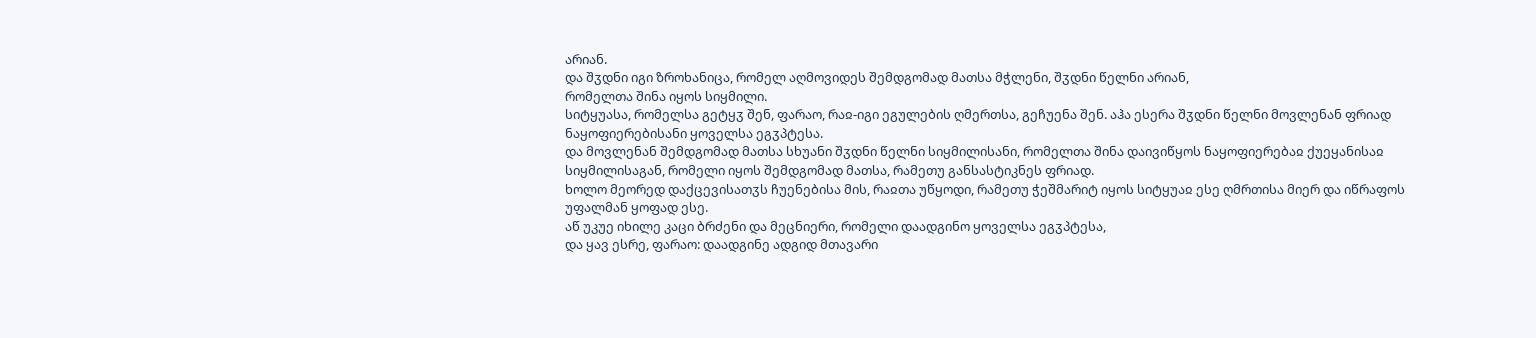არიან.
და შჳდნი იგი ზროხანიცა, რომელ აღმოვიდეს შემდგომად მათსა მჭლენი, შჳდნი წელნი არიან,
რომელთა შინა იყოს სიყმილი.
სიტყუასა, რომელსა გეტყჳ შენ, ფარაო, რაჲ-იგი ეგულების ღმერთსა, გეჩუენა შენ. აჰა ესერა შჳდნი წელნი მოვლენან ფრიად ნაყოფიერებისანი ყოველსა ეგჳპტესა.
და მოვლენან შემდგომად მათსა სხუანი შჳდნი წელნი სიყმილისანი, რომელთა შინა დაივიწყოს ნაყოფიერებაჲ ქუეყანისაჲ სიყმილისაგან, რომელი იყოს შემდგომად მათსა, რამეთუ განსასტიკნეს ფრიად.
ხოლო მეორედ დაქცევისათჳს ჩუენებისა მის, რაჲთა უწყოდი, რამეთუ ჭეშმარიტ იყოს სიტყუაჲ ესე ღმრთისა მიერ და იწრაფოს უფალმან ყოფად ესე.
აწ უკუე იხილე კაცი ბრძენი და მეცნიერი, რომელი დაადგინო ყოველსა ეგჳპტესა,
და ყავ ესრე, ფარაო: დაადგინე ადგიდ მთავარი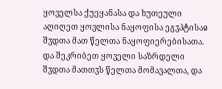ყოველსა ქუეყანასა და ხუთეული აღიღეთ ყოვლისა ნაყოფისა ეგჳპტისაჲ შჳდთა მათ წელთა ნაყოფიერებისათა.
და შეკრიბეთ ყოველი საზრდელი შჳდთა მათთჳს წელთა მომავალთა, და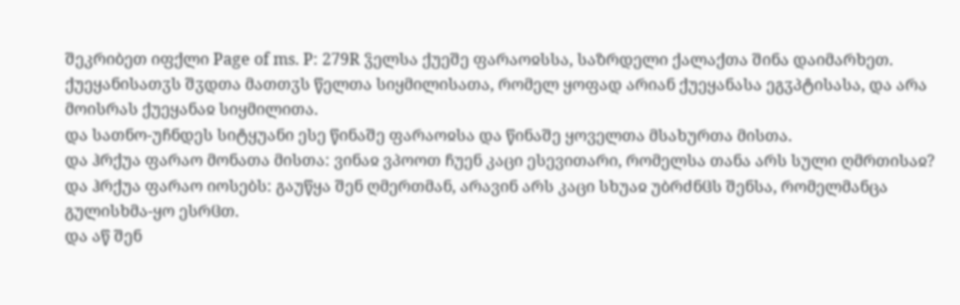შეკრიბეთ იფქლი Page of ms. P: 279R ჴელსა ქუეშე ფარაოჲსსა, საზრდელი ქალაქთა შინა დაიმარხეთ.
ქუეყანისათჳს შჳდთა მათთჳს წელთა სიყმილისათა, რომელ ყოფად არიან ქუეყანასა ეგჳპტისასა, და არა მოისრას ქუეყანაჲ სიყმილითა.
და სათნო-უჩნდეს სიტყუანი ესე წინაშე ფარაოჲსა და წინაშე ყოველთა მსახურთა მისთა.
და ჰრქუა ფარაო მონათა მისთა: ვინაჲ ვპოოთ ჩუენ კაცი ესევითარი, რომელსა თანა არს სული ღმრთისაჲ?
და ჰრქუა ფარაო იოსებს: გაუწყა შენ ღმერთმან, არავინ არს კაცი სხუაჲ უბრძნჱს შენსა, რომელმანცა გულისხმა-ყო ესრჱთ.
და აწ შენ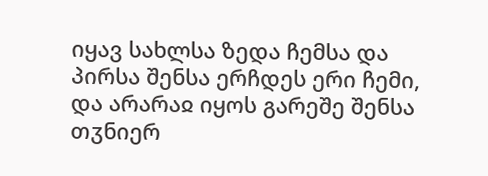იყავ სახლსა ზედა ჩემსა და პირსა შენსა ერჩდეს ერი ჩემი, და არარაჲ იყოს გარეშე შენსა თჳნიერ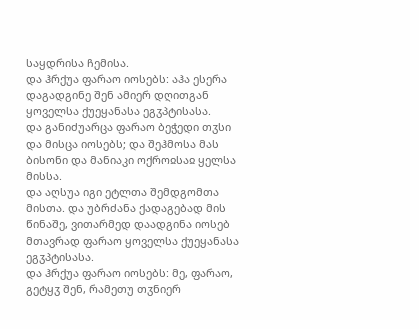საყდრისა ჩემისა.
და ჰრქუა ფარაო იოსებს: აჰა ესერა დაგადგინე შენ ამიერ დღითგან ყოველსა ქუეყანასა ეგჳპტისასა.
და განიძუარცა ფარაო ბეჭედი თჳსი და მისცა იოსებს; და შეჰმოსა მას ბისონი და მანიაკი ოქროჲსაჲ ყელსა მისსა.
და აღსუა იგი ეტლთა შემდგომთა მისთა. და უბრძანა ქადაგებად მის წინაშე, ვითარმედ დაადგინა იოსებ მთავრად ფარაო ყოველსა ქუეყანასა ეგჳპტისასა.
და ჰრქუა ფარაო იოსებს: მე, ფარაო, გეტყჳ შენ, რამეთუ თჳნიერ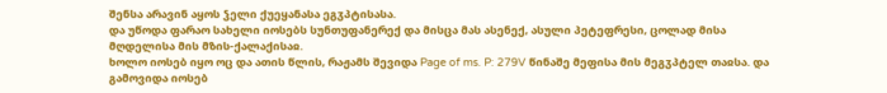შენსა არავინ აყოს ჴელი ქუეყანასა ეგჳპტისასა.
და უწოდა ფარაო სახელი იოსებს სუნთუფანერექ და მისცა მას ასენექ, ასული პეტეფრესი, ცოლად მისა მღდელისა მის მზის-ქალაქისაჲ.
ხოლო იოსებ იყო ოც და ათის წლის, რაჟამს შევიდა Page of ms. P: 279V წინაშე მეფისა მის მეგჳპტელ თაჲსა. და გამოვიდა იოსებ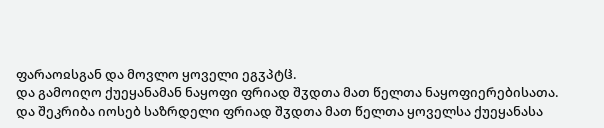ფარაოჲსგან და მოვლო ყოველი ეგჳპტჱ.
და გამოიღო ქუეყანამან ნაყოფი ფრიად შჳდთა მათ წელთა ნაყოფიერებისათა.
და შეკრიბა იოსებ საზრდელი ფრიად შჳდთა მათ წელთა ყოველსა ქუეყანასა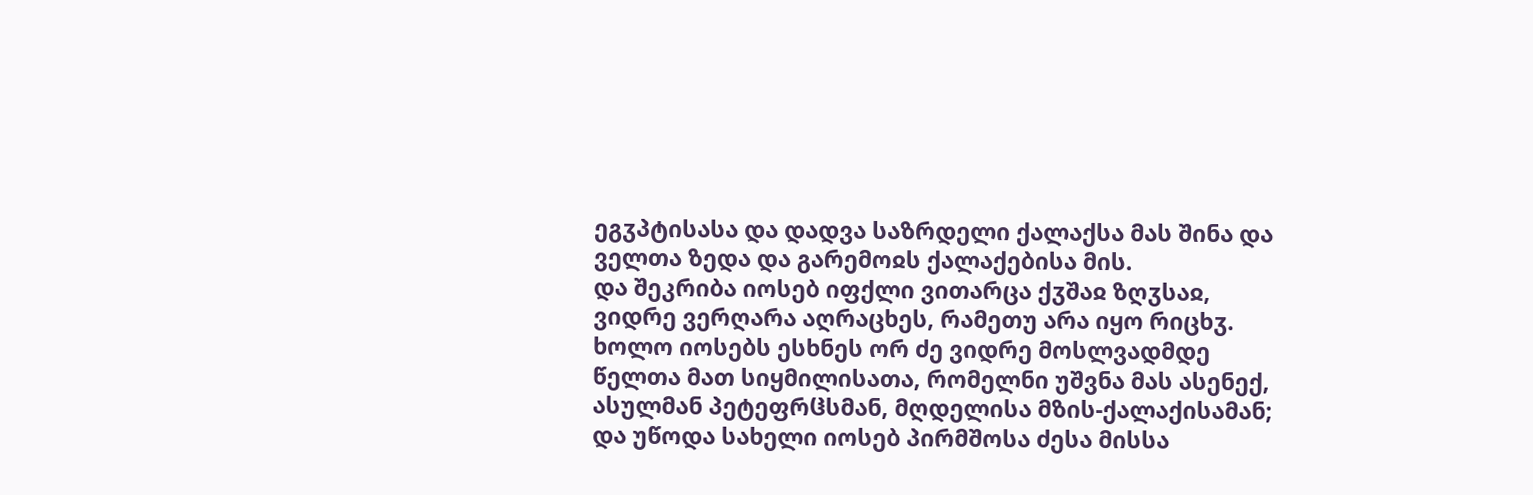ეგჳპტისასა და დადვა საზრდელი ქალაქსა მას შინა და ველთა ზედა და გარემოჲს ქალაქებისა მის.
და შეკრიბა იოსებ იფქლი ვითარცა ქჳშაჲ ზღჳსაჲ, ვიდრე ვერღარა აღრაცხეს, რამეთუ არა იყო რიცხჳ.
ხოლო იოსებს ესხნეს ორ ძე ვიდრე მოსლვადმდე წელთა მათ სიყმილისათა, რომელნი უშვნა მას ასენექ, ასულმან პეტეფრჱსმან, მღდელისა მზის-ქალაქისამან;
და უწოდა სახელი იოსებ პირმშოსა ძესა მისსა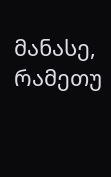მანასე, რამეთუ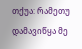თქუა: რამეთუ დამავიწყა მე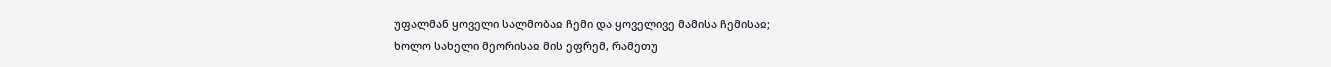უფალმან ყოველი სალმობაჲ ჩემი და ყოველივე მამისა ჩემისაჲ;
ხოლო სახელი მეორისაჲ მის ეფრემ, რამეთუ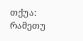თქუა: რამეთუ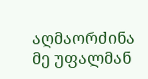აღმაორძინა მე უფალმან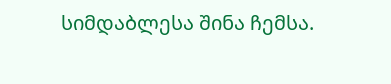სიმდაბლესა შინა ჩემსა.